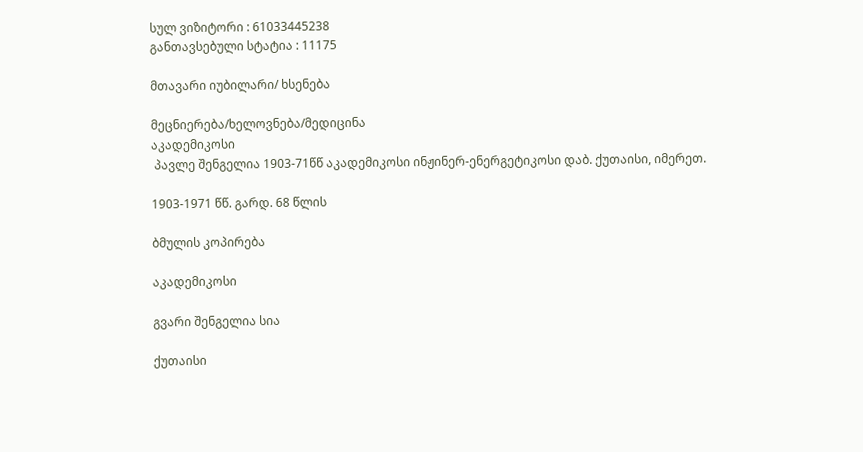სულ ვიზიტორი : 61033445238
განთავსებული სტატია : 11175

მთავარი იუბილარი/ ხსენება

მეცნიერება/ხელოვნება/მედიცინა
აკადემიკოსი
 პავლე შენგელია 1903-71წწ აკადემიკოსი ინჟინერ-ენერგეტიკოსი დაბ. ქუთაისი, იმერეთ.

1903-1971 წწ. გარდ. 68 წლის

ბმულის კოპირება

აკადემიკოსი

გვარი შენგელია სია

ქუთაისი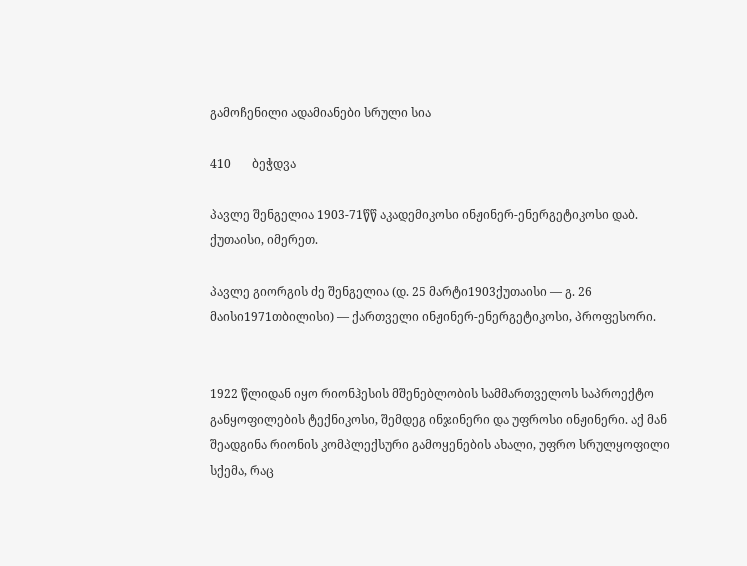გამოჩენილი ადამიანები სრული სია

410       ბეჭდვა

პავლე შენგელია 1903-71წწ აკადემიკოსი ინჟინერ-ენერგეტიკოსი დაბ. ქუთაისი, იმერეთ.

პავლე გიორგის ძე შენგელია (დ. 25 მარტი1903ქუთაისი — გ. 26 მაისი1971თბილისი) — ქართველი ინჟინერ-ენერგეტიკოსი, პროფესორი.


1922 წლიდან იყო რიონჰესის მშენებლობის სამმართველოს საპროექტო განყოფილების ტექნიკოსი, შემდეგ ინჯინერი და უფროსი ინჟინერი. აქ მან შეადგინა რიონის კომპლექსური გამოყენების ახალი, უფრო სრულყოფილი სქემა, რაც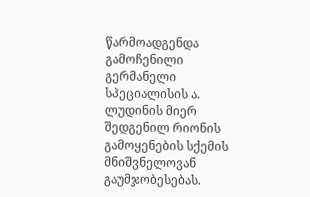წარმოადგენდა გამოჩენილი გერმანელი სპეციალისის ა. ლუდინის მიერ შედგენილ რიონის გამოყენების სქემის მნიშვნელოვან გაუმჯობესებას.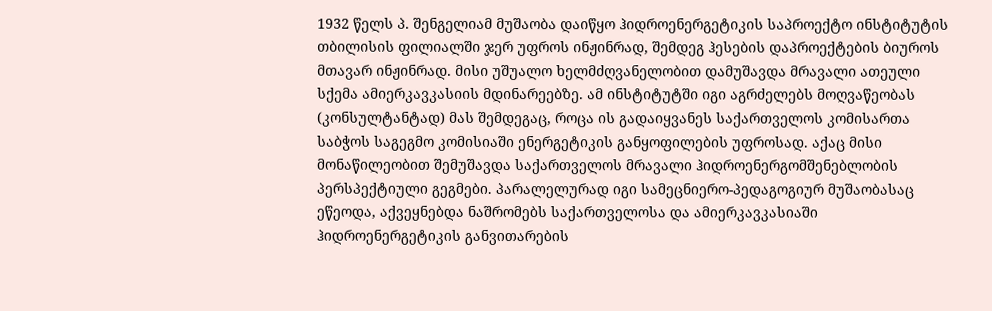1932 წელს პ. შენგელიამ მუშაობა დაიწყო ჰიდროენერგეტიკის საპროექტო ინსტიტუტის თბილისის ფილიალში ჯერ უფროს ინჟინრად, შემდეგ ჰესების დაპროექტების ბიუროს მთავარ ინჟინრად. მისი უშუალო ხელმძღვანელობით დამუშავდა მრავალი ათეული სქემა ამიერკავკასიის მდინარეებზე. ამ ინსტიტუტში იგი აგრძელებს მოღვაწეობას (კონსულტანტად) მას შემდეგაც, როცა ის გადაიყვანეს საქართველოს კომისართა საბჭოს საგეგმო კომისიაში ენერგეტიკის განყოფილების უფროსად. აქაც მისი მონაწილეობით შემუშავდა საქართველოს მრავალი ჰიდროენერგომშენებლობის პერსპექტიული გეგმები. პარალელურად იგი სამეცნიერო-პედაგოგიურ მუშაობასაც ეწეოდა, აქვეყნებდა ნაშრომებს საქართველოსა და ამიერკავკასიაში ჰიდროენერგეტიკის განვითარების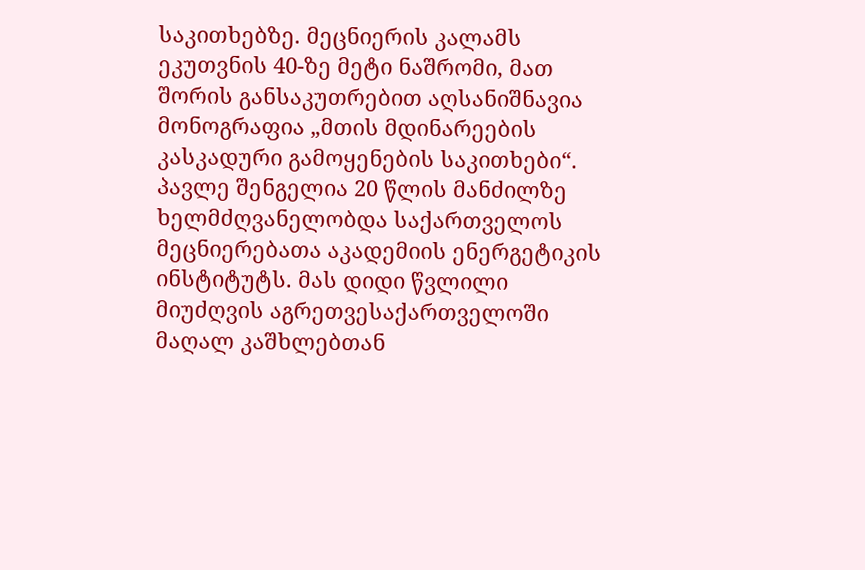საკითხებზე. მეცნიერის კალამს ეკუთვნის 40-ზე მეტი ნაშრომი, მათ შორის განსაკუთრებით აღსანიშნავია მონოგრაფია „მთის მდინარეების კასკადური გამოყენების საკითხები“. პავლე შენგელია 20 წლის მანძილზე ხელმძღვანელობდა საქართველოს მეცნიერებათა აკადემიის ენერგეტიკის ინსტიტუტს. მას დიდი წვლილი მიუძღვის აგრეთვესაქართველოში მაღალ კაშხლებთან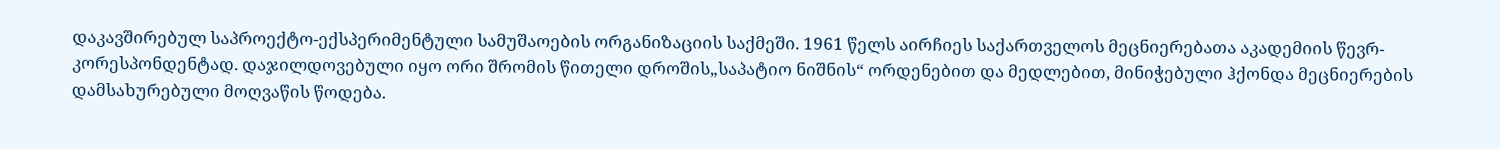დაკავშირებულ საპროექტო-ექსპერიმენტული სამუშაოების ორგანიზაციის საქმეში. 1961 წელს აირჩიეს საქართველოს მეცნიერებათა აკადემიის წევრ-კორესპონდენტად. დაჯილდოვებული იყო ორი შრომის წითელი დროშის„საპატიო ნიშნის“ ორდენებით და მედლებით, მინიჭებული ჰქონდა მეცნიერების დამსახურებული მოღვაწის წოდება.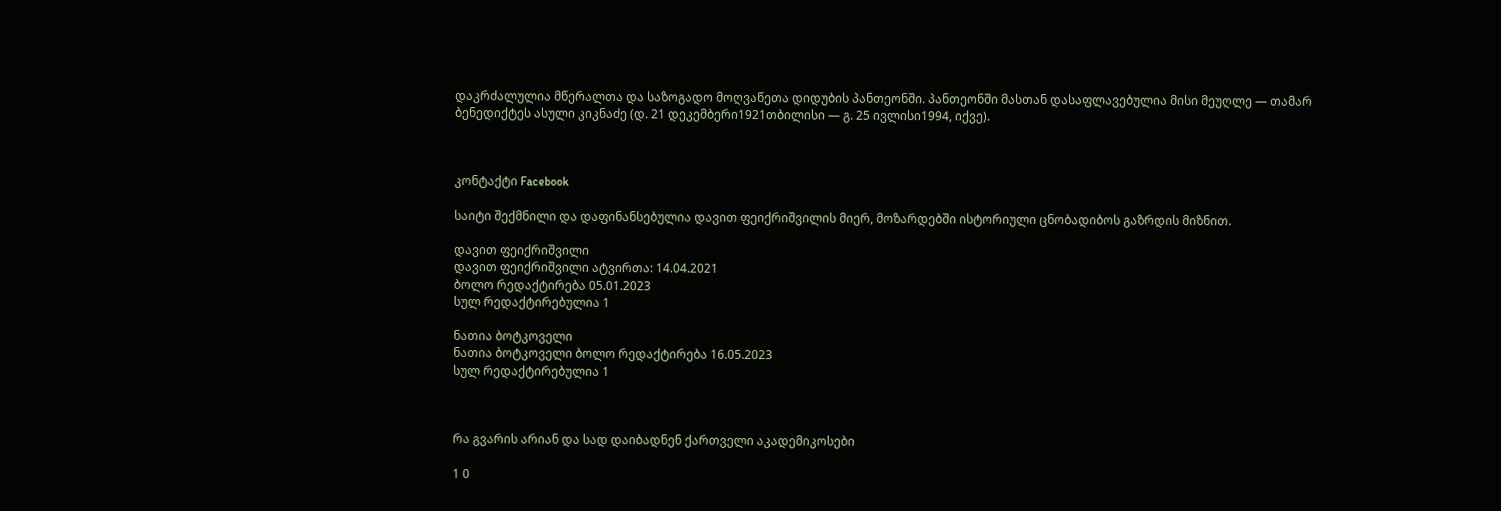დაკრძალულია მწერალთა და საზოგადო მოღვაწეთა დიდუბის პანთეონში. პანთეონში მასთან დასაფლავებულია მისი მეუღლე — თამარ ბენედიქტეს ასული კიკნაძე (დ. 21 დეკემბერი1921თბილისი — გ. 25 ივლისი1994, იქვე).



კონტაქტი Facebook

საიტი შექმნილი და დაფინანსებულია დავით ფეიქრიშვილის მიერ, მოზარდებში ისტორიული ცნობადიბოს გაზრდის მიზნით.

დავით ფეიქრიშვილი
დავით ფეიქრიშვილი ატვირთა: 14.04.2021
ბოლო რედაქტირება 05.01.2023
სულ რედაქტირებულია 1

ნათია ბოტკოველი
ნათია ბოტკოველი ბოლო რედაქტირება 16.05.2023
სულ რედაქტირებულია 1



რა გვარის არიან და სად დაიბადნენ ქართველი აკადემიკოსები

1 0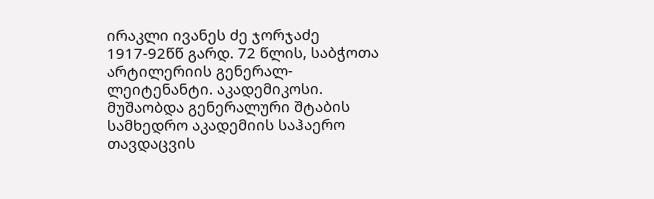ირაკლი ივანეს ძე ჯორჯაძე 1917-92წწ გარდ. 72 წლის, საბჭოთა არტილერიის გენერალ-ლეიტენანტი. აკადემიკოსი. მუშაობდა გენერალური შტაბის სამხედრო აკადემიის საჰაერო თავდაცვის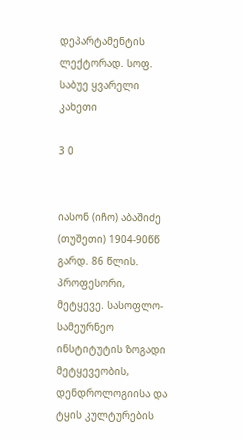დეპარტამენტის ლექტორად. სოფ. საბუე ყვარელი კახეთი

3 0


იასონ (იჩო) აბაშიძე (თუშეთი) 1904-90წწ გარდ. 86 წლის. პროფესორი, მეტყევე. სასოფლო-სამეურნეო ინსტიტუტის ზოგადი მეტყევეობის, დენდროლოგიისა და ტყის კულტურების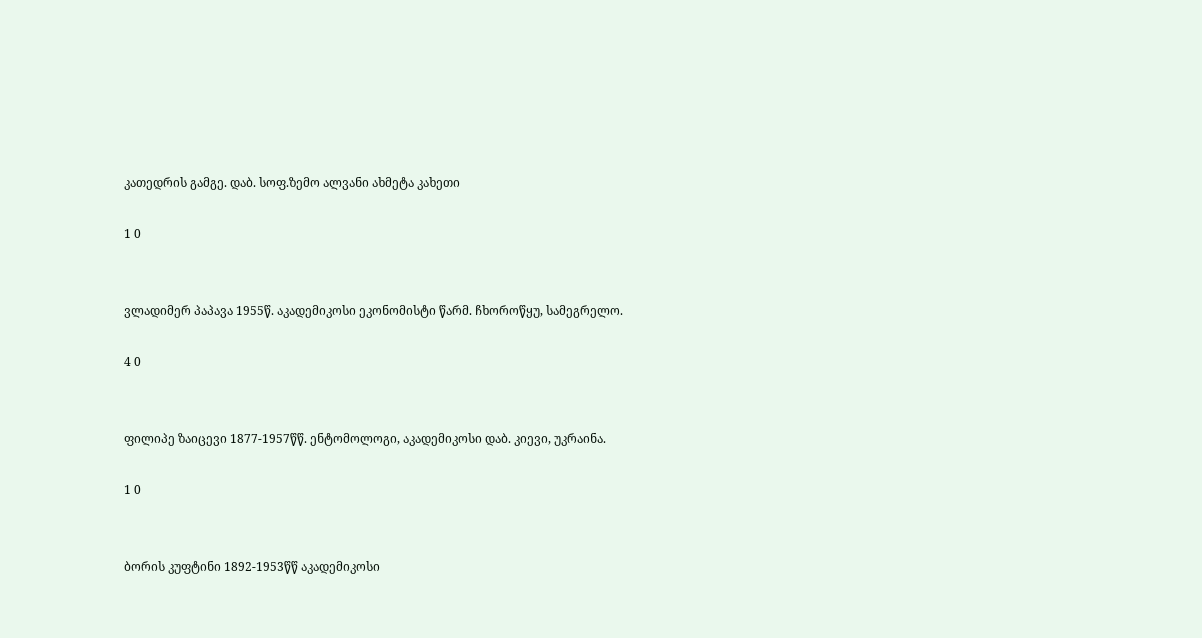კათედრის გამგე. დაბ. სოფ.ზემო ალვანი ახმეტა კახეთი

1 0


ვლადიმერ პაპავა 1955წ. აკადემიკოსი ეკონომისტი წარმ. ჩხოროწყუ, სამეგრელო.

4 0


ფილიპე ზაიცევი 1877-1957წწ. ენტომოლოგი, აკადემიკოსი დაბ. კიევი, უკრაინა.

1 0


ბორის კუფტინი 1892-1953წწ აკადემიკოსი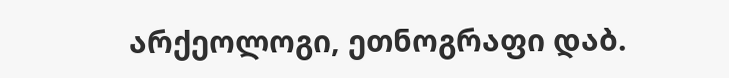არქეოლოგი, ეთნოგრაფი დაბ.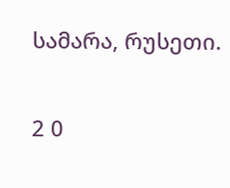სამარა, რუსეთი.

2 0